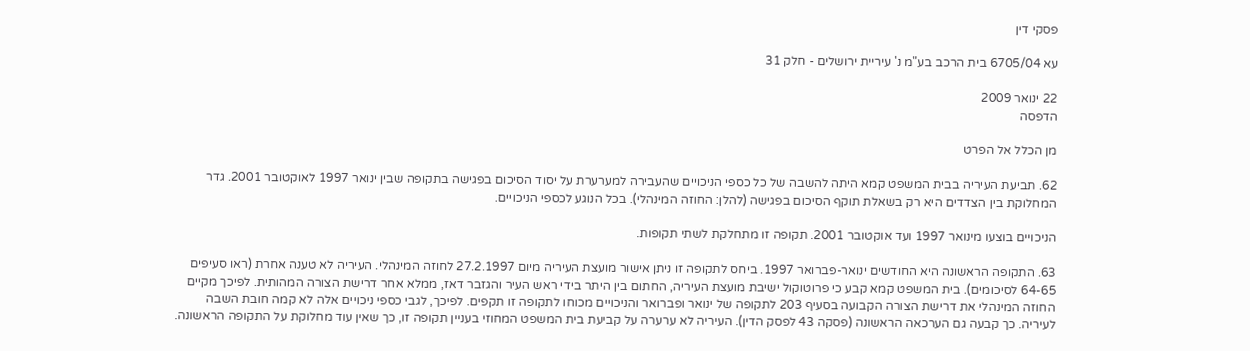פסקי דין

עא 6705/04 בית הרכב בע"מ נ' עיריית ירושלים - חלק 31

22 ינואר 2009
הדפסה

מן הכלל אל הפרט

62. תביעת העיריה בבית המשפט קמא היתה להשבה של כל כספי הניכויים שהעבירה למערערת על יסוד הסיכום בפגישה בתקופה שבין ינואר 1997 לאוקטובר 2001. גדר המחלוקת בין הצדדים היא רק בשאלת תוקף הסיכום בפגישה (להלן: החוזה המינהלי). בכל הנוגע לכספי הניכויים.

הניכויים בוצעו מינואר 1997 ועד אוקטובר 2001. תקופה זו מתחלקת לשתי תקופות.

63. התקופה הראשונה היא החודשים ינואר-פברואר 1997. ביחס לתקופה זו ניתן אישור מועצת העיריה מיום 27.2.1997 לחוזה המינהלי. העיריה לא טענה אחרת (ראו סעיפים 64-65 לסיכומים). בית המשפט קמא קבע כי פרוטוקול ישיבת מועצת העיריה, החתום בין היתר בידי ראש העיר והגזבר דאז, ממלא אחר דרישת הצורה המהותית. לפיכך מקיים החוזה המינהלי את דרישת הצורה הקבועה בסעיף 203 לתקופה של ינואר ופברואר והניכויים מכוחו לתקופה זו תקפים. לפיכך, לגבי כספי ניכויים אלה לא קמה חובת השבה לעיריה. כך קבעה גם הערכאה הראשונה (פסקה 43 לפסק הדין). העיריה לא ערערה על קביעת בית המשפט המחוזי בעניין תקופה זו, כך שאין עוד מחלוקת על התקופה הראשונה.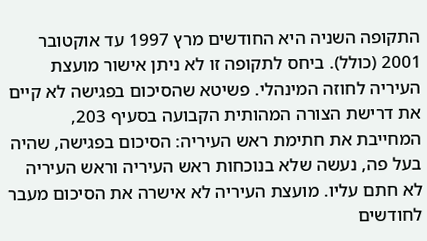התקופה השניה היא החודשים מרץ 1997 עד אוקטובר 2001 (כולל). ביחס לתקופה זו לא ניתן אישור מועצת העיריה לחוזה המינהלי. פשיטא שהסיכום בפגישה לא קיים את דרישת הצורה המהותית הקבועה בסעיף 203, המחייבת את חתימת ראש העיריה: הסיכום בפגישה, שהיה בעל פה, נעשה שלא בנוכחות ראש העיריה וראש העיריה לא חתם עליו. מועצת העיריה לא אישרה את הסיכום מעבר לחודשים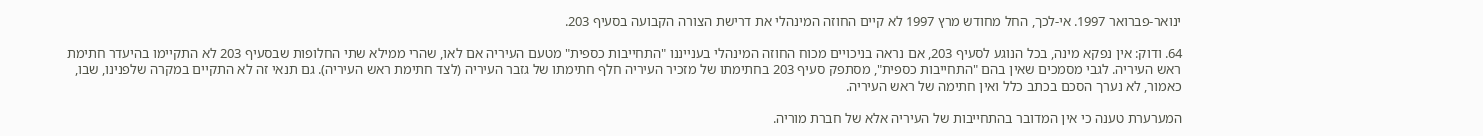ינואר-פברואר 1997. אי-לכך, החל מחודש מרץ 1997 לא קיים החוזה המינהלי את דרישת הצורה הקבועה בסעיף 203.

64. ודוק: אין נפקא מינה, בכל הנוגע לסעיף 203, אם נראה בניכויים מכוח החוזה המינהלי בענייננו "התחייבות כספית" מטעם העיריה אם לאו, שהרי ממילא שתי החלופות שבסעיף 203 לא התקיימו בהיעדר חתימת ראש העיריה. לגבי מסמכים שאין בהם "התחייבות כספית", מסתפק סעיף 203 בחתימתו של מזכיר העיריה חלף חתימתו של גזבר העיריה (לצד חתימת ראש העיריה). גם תנאי זה לא התקיים במקרה שלפנינו, שבו, כאמור, לא נערך הסכם בכתב כלל ואין חתימה של ראש העיריה.

המערערת טענה כי אין המדובר בהתחייבות של העיריה אלא של חברת מוריה.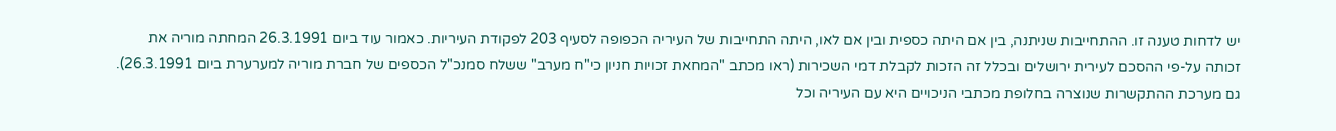יש לדחות טענה זו. ההתחייבות שניתנה, בין אם היתה כספית ובין אם לאו, היתה התחייבות של העיריה הכפופה לסעיף 203 לפקודת העיריות. כאמור עוד ביום 26.3.1991 המחתה מוריה את זכותה על-פי ההסכם לעירית ירושלים ובכלל זה הזכות לקבלת דמי השכירות (ראו מכתב "המחאת זכויות חניון כי"ח מערב" ששלח סמנכ"ל הכספים של חברת מוריה למערערת ביום 26.3.1991). גם מערכת ההתקשרות שנוצרה בחלופת מכתבי הניכויים היא עם העיריה וכל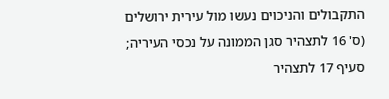התקבולים והניכוים נעשו מול עירית ירושלים (ס' 16 לתצהיר סגן הממונה על נכסי העיריה; סעיף 17 לתצהיר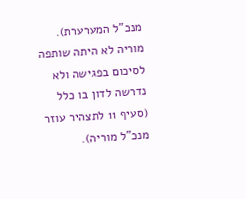מנכ"ל המערערת). מוריה לא היתה שותפה לסיכום בפגישה ולא נדרשה לדון בו כלל (סעיף 11 לתצהיר עוזר מנכ"ל מוריה).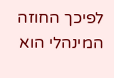לפיכך החוזה המינהלי הוא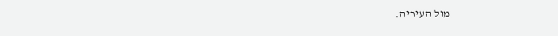מול העיריה.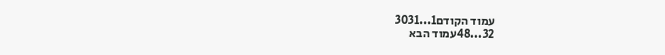עמוד הקודם1...3031
32...48עמוד הבא